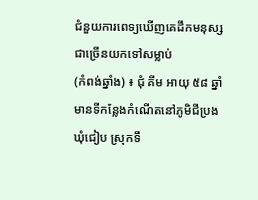ជំនួយការពេទ្យឃើញគេដឹកមនុស្សជាច្រើនយកទៅសម្លាប់
(កំពង់ឆ្នាំង) ៖ ជុំ គីម អាយុ ៥៨ ឆ្នាំ មានទីកន្លែងកំណើតនៅភូមិជីប្រង ឃុំជៀប ស្រុកទឹ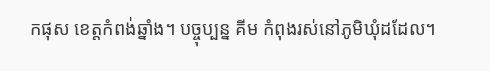កផុស ខេត្តកំពង់ឆ្នាំង។ បច្ចុប្បន្ន គីម កំពុងរស់នៅភូមិឃុំដដែល។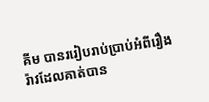គីម បានររៀបរាប់ប្រាប់អំពីរឿងរ៉ាវដែលគាត់បាន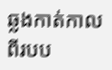ឆ្លងកាត់កាលពីរបប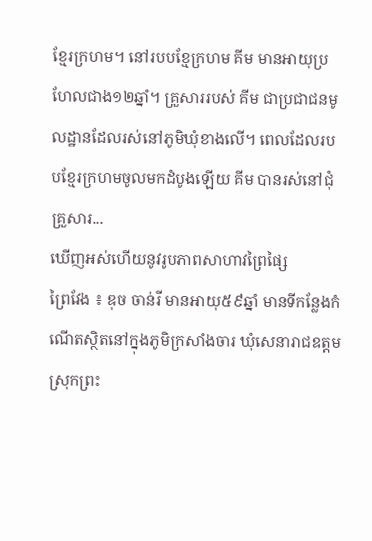ខ្មែរក្រហម។ នៅរបបខ្មែក្រហម គីម មានអាយុប្រហែលជាង១២ឆ្នាំ។ គ្រួសាររបស់ គីម ជាប្រជាជនមូលដ្ឋានដែលរស់នៅភូមិឃុំខាងលើ។ ពេលដែលរបបខ្មែរក្រហមចូលមកដំបូងឡើយ គីម បានរស់នៅជុំគ្រួសារ...
ឃើញអស់ហើយនូវរូបភាពសាហាវព្រៃផ្សៃ
ព្រៃវែង ៖ ឌុច ចាន់រី មានអាយុ៥៩ឆ្នាំ មានទីកន្លែងកំណើតស្ថិតនៅក្នុងភូមិក្រសាំងចារ ឃុំសេនារាជឧត្ដម ស្រុកព្រះ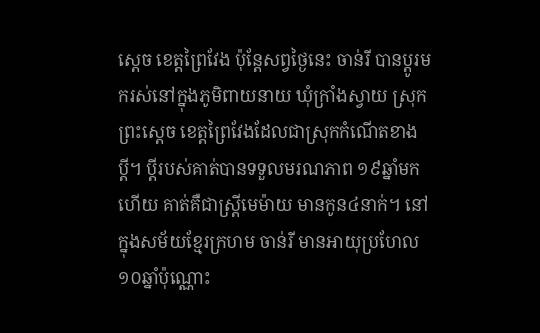ស្ដេច ខេត្តព្រៃវែង ប៉ុន្តែសព្វថ្ងៃនេះ ចាន់រី បានប្ដូរមករស់នៅក្នុងភូមិពាយនាយ ឃុំក្រាំងស្វាយ ស្រុកព្រះស្តេច ខេត្តព្រៃវែងដែលជាស្រុកកំណើតខាងប្ដី។ ប្ដីរបស់គាត់បានទទួលមរណភាព ១៩ឆ្នាំមកហើយ គាត់គឺជាស្រ្ដីមេម៉ាយ មានកូន៤នាក់។ នៅក្នុងសម័យខ្មែរក្រហម ចាន់រី មានអាយុប្រហែល១០ឆ្នាំប៉ុណ្ណោះ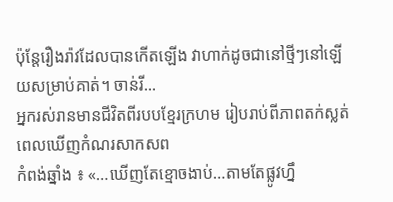ប៉ុន្តែរឿងរ៉ាវដែលបានកើតឡើង វាហាក់ដូចជានៅថ្មីៗនៅឡើយសម្រាប់គាត់។ ចាន់រី...
អ្នករស់រានមានជីវិតពីរបបខ្មែរក្រហម រៀបរាប់ពីភាពតក់ស្លត់ពេលឃើញកំណរសាកសព
កំពង់ឆ្នាំង ៖ «…ឃើញតែខ្មោចងាប់…តាមតែផ្លូវហ្នឹ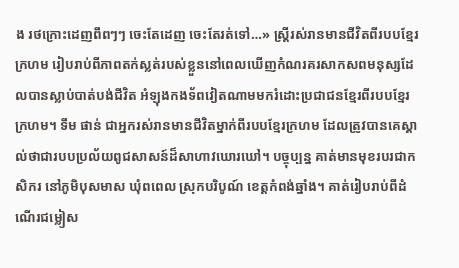ង រថក្រោះដេញពឹពៗៗ ចេះតែដេញ ចេះតែរត់ទៅ…» ស្រ្ដីរស់រានមានជីវិតពីរបបខ្មែរក្រហម រៀបរាប់ពីភាពតក់ស្លត់របស់ខ្លួននៅពេលឃើញកំណរគរសាកសពមនុស្សដែលបានស្លាប់បាត់បង់ជីវិត អំឡុងកងទ័ពវៀតណាមមករំដោះប្រជាជនខ្មែរពីរបបខ្មែរក្រហម។ ទឹម ផាន់ ជាអ្នករស់រានមានជីវិតម្នាក់ពីរបបខ្មែរក្រហម ដែលត្រូវបានគេស្គាល់ថាជារបបប្រល័យពូជសាសន៍ដ៏សាហាវឃោរឃៅ។ បច្ចុប្បន្ន គាត់មានមុខរបរជាកសិករ នៅភូមិបុសមាស ឃុំពពេល ស្រុកបរិបូណ៍ ខេត្តកំពង់ឆ្នាំង។ គាត់រៀបរាប់ពីដំណើរជម្លៀស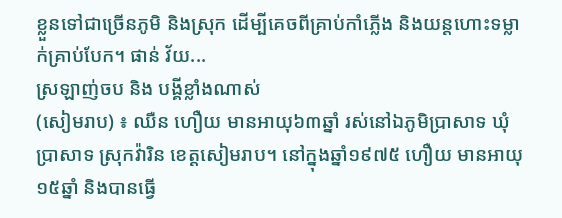ខ្លួនទៅជាច្រើនភូមិ និងស្រុក ដើម្បីគេចពីគ្រាប់កាំភ្លើង និងយន្តហោះទម្លាក់គ្រាប់បែក។ ផាន់ វ័យ...
ស្រឡាញ់ចប និង បង្គីខ្លាំងណាស់
(សៀមរាប) ៖ ឈឺន ហឿយ មានអាយុ៦៣ឆ្នាំ រស់នៅឯភូមិប្រាសាទ ឃុំប្រាសាទ ស្រុកវ៉ារិន ខេត្តសៀមរាប។ នៅក្នុងឆ្នាំ១៩៧៥ ហឿយ មានអាយុ១៥ឆ្នាំ និងបានធ្វើ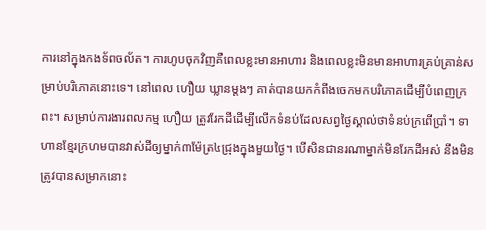ការនៅក្នុងកងទ័ពចល័ត។ ការហូបចុកវិញគឺពេលខ្លះមានអាហារ និងពេលខ្លះមិនមានអាហារគ្រប់គ្រាន់សម្រាប់បរិភោគនោះទេ។ នៅពេល ហឿយ ឃ្លានម្តងៗ គាត់បានយកកំពីងចេកមកបរិភោគដើម្បីបំពេញក្រពះ។ សម្រាប់ការងារពលកម្ម ហឿយ ត្រូវរែកដីដើម្បីលើកទំនប់ដែលសព្វថ្ងៃស្គាល់ថាទំនប់ក្រពើប្រាំ។ ទាហានខ្មែរក្រហមបានវាស់ដីឲ្យម្នាក់៣ម៉ែត្រ៤ជ្រុងក្នុងមួយថ្ងៃ។ បើសិនជានរណាម្នាក់មិនរែកដីអស់ នឹងមិនត្រូវបានសម្រាកនោះ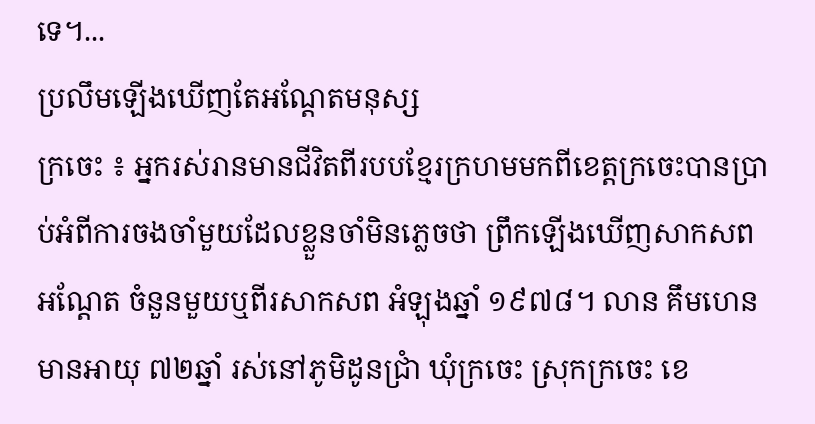ទេ។...
ប្រលឹមឡើងឃើញតែអណ្ដែតមនុស្ស
ក្រចេះ ៖ អ្នករស់រានមានជីវិតពីរបបខ្មែរក្រហមមកពីខេត្តក្រចេះបានប្រាប់អំពីការចងចាំមួយដែលខ្លួនចាំមិនភ្លេចថា ព្រឹកឡើងឃើញសាកសពអណ្ដែត ចំនួនមួយឬពីរសាកសព អំឡុងឆ្នាំ ១៩៧៨។ លាន គឹមហេន មានអាយុ ៧២ឆ្នាំ រស់នៅភូមិដូនជ្រាំ ឃុំក្រចេះ ស្រុកក្រចេះ ខេ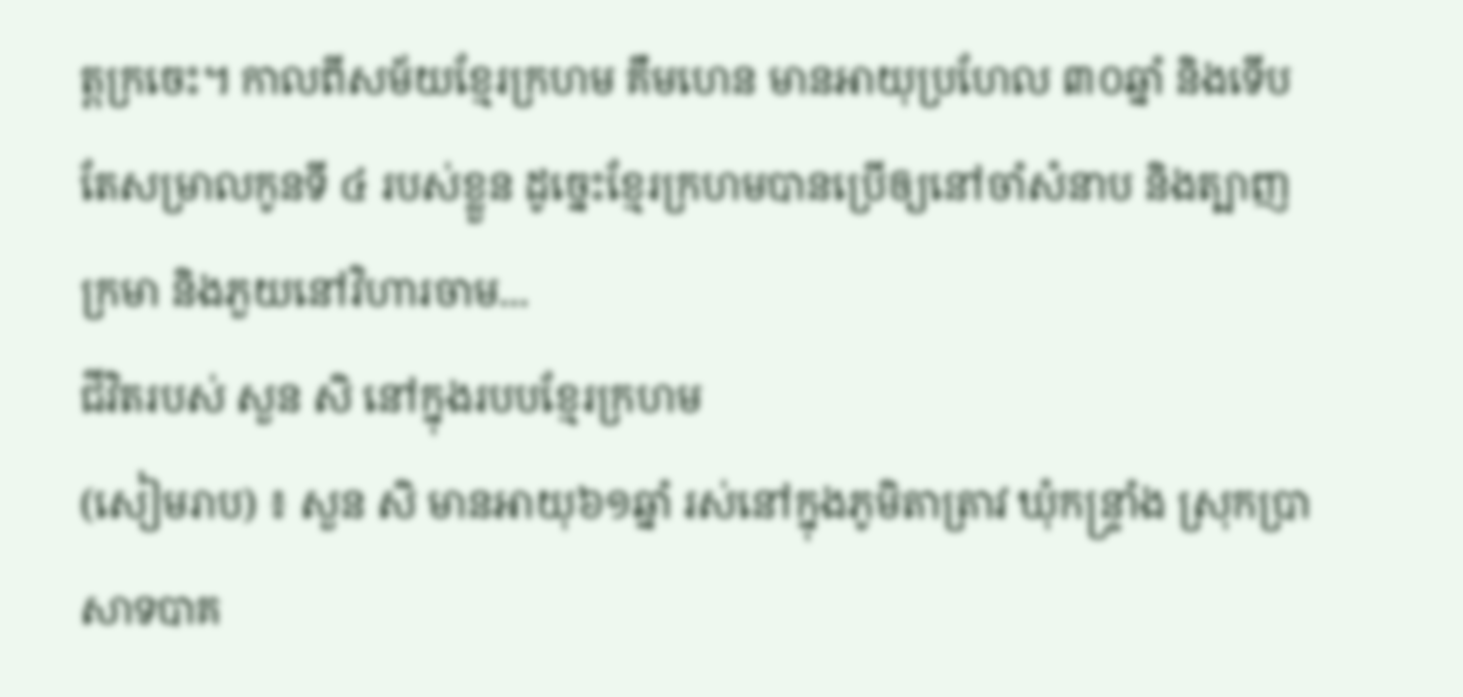ត្តក្រចេះ។ កាលពីសម័យខ្មែរក្រហម គឹមហេន មានអាយុប្រហែល ៣០ឆ្នាំ និងទើបតែសម្រាលកូនទី ៤ របស់ខ្លួន ដូច្នេះខ្មែរក្រហមបានប្រើឲ្យនៅចាំសំនាប និងត្បាញក្រមា និងភួយនៅវិហារចាម...
ជីវិតរបស់ សួន សិ នៅក្នុងរបបខ្មែរក្រហម
(សៀមរាប) ៖ សួន សិ មានអាយុ៦១ឆ្នាំ រស់នៅក្នុងភូមិតាត្រាវ ឃុំកន្ទ្រាំង ស្រុកប្រាសាទបាគ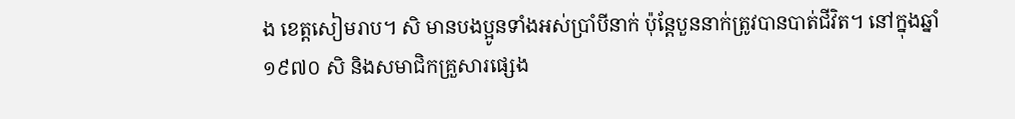ង ខេត្តសៀមរាប។ សិ មានបងប្អូនទាំងអស់ប្រាំបីនាក់ ប៉ុន្ដែបួននាក់ត្រូវបានបាត់ជីវិត។ នៅក្នុងឆ្នាំ១៩៧០ សិ និងសមាជិកគ្រួសារផ្សេង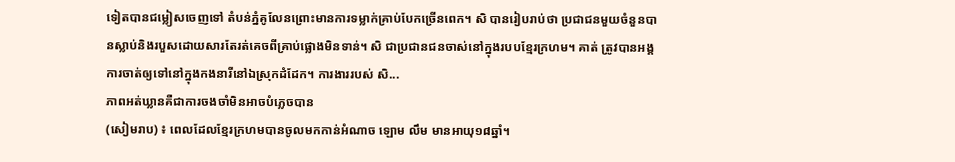ទៀតបានជម្លៀសចេញទៅ តំបន់ភ្នំគូលែនព្រោះមានការទម្លាក់គ្រាប់បែកច្រើនពេក។ សិ បានរៀបរាប់ថា ប្រជាជនមួយចំនួនបានស្លាប់និងរបួសដោយសារតែរត់គេចពីគ្រាប់ផ្លោងមិនទាន់។ សិ ជាប្រជានជនចាស់នៅក្នុងរបបខ្មែរក្រហម។ គាត់ ត្រូវបានអង្គការចាត់ឲ្យទៅនៅក្នុងកងនារីនៅឯស្រុកដំដែក។ ការងាររបស់ សិ...
ភាពអត់ឃ្លានគឺជាការចងចាំមិនអាចបំភ្លេចបាន
(សៀមរាប) ៖ ពេលដែលខ្មែរក្រហមបានចូលមកកាន់អំណាច ឡោម លឹម មានអាយុ១៨ឆ្នាំ។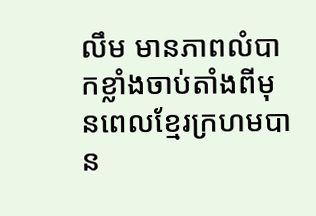លឹម មានភាពលំបាកខ្លាំងចាប់តាំងពីមុនពេលខ្មែរក្រហមបាន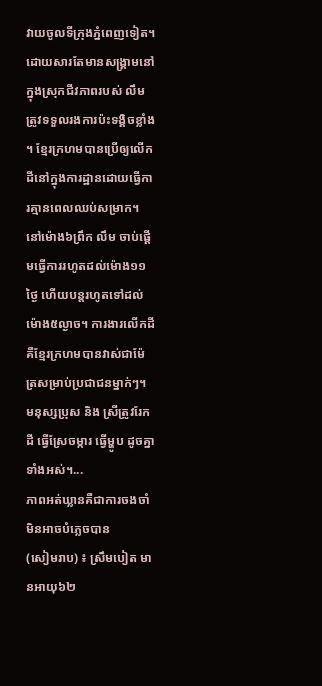វាយចូលទីក្រុងភ្នំពេញទៀត។ ដោយសារតែមានសង្គ្រាមនៅក្នុងស្រុកជីវភាពរបស់ លឹម ត្រូវទទួលរងការប៉ះទង្គិចខ្លាំង ។ ខ្មែរក្រហមបានប្រើឲ្យលើកដីនៅក្នុងការដ្ឋានដោយធ្វើការគ្មានពេលឈប់សម្រាក។ នៅម៉ោង៦ព្រឹក លឹម ចាប់ផ្ដើមធ្វើការរហូតដល់ម៉ោង១១ថ្ងៃ ហើយបន្តរហូតទៅដល់ម៉ោង៥ល្ងាច។ ការងារលើកដី គឺខ្មែរក្រហមបានវាស់ជាម៉ែត្រសម្រាប់ប្រជាជនម្នាក់ៗ។ មនុស្សប្រុស និង ស្រីត្រូវរែកដី ធ្វើស្រែចម្ការ ធ្វើម្ហូប ដូចគ្នាទាំងអស់។...
ភាពអត់ឃ្លានគឺជាការចងចាំមិនអាចបំភ្លេចបាន
(សៀមរាប) ៖ ស្រឹមបៀត មានអាយុ៦២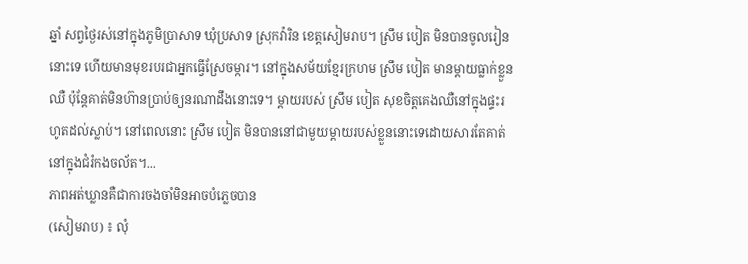ឆ្នាំ សព្វថ្ងៃរស់នៅក្នុងភូមិប្រាសាទ ឃុំប្រសាទ ស្រុកវ៉ារិន ខេត្តសៀមរាប។ ស្រឹម បៀត មិនបានចូលរៀននោះទេ ហើយមានមុខរបរជាអ្នកធ្វើស្រែចម្ការ។ នៅក្នុងសម័យខ្មែរក្រហម ស្រឹម បៀត មានម្ដាយធ្លាក់ខ្លួនឈឺ ប៉ុន្តែគាត់មិនហ៊ានប្រាប់ឲ្យនរណាដឹងនោះទេ។ ម្តាយរបស់ ស្រឹម បៀត សុខចិត្តគេងឈឺនៅក្នុងផ្ទះរហូតដល់ស្លាប់។ នៅពេលនោះ ស្រឹម បៀត មិនបាននៅជាមួយម្ដាយរបស់ខ្លួននោះទេដោយសារតែគាត់នៅក្នុងជំរំកងចល័ត។...
ភាពអត់ឃ្លានគឺជាការចងចាំមិនអាចបំភ្លេចបាន
(សៀមរាប) ៖ លុំ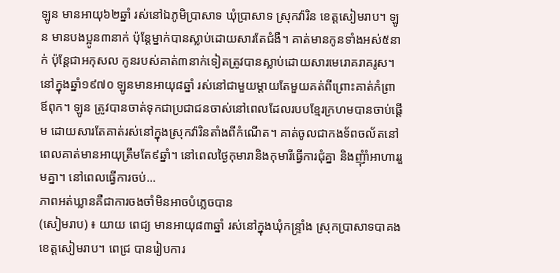ឡូន មានអាយុ៦២ឆ្នាំ រស់នៅឯភូមិប្រាសាទ ឃុំប្រាសាទ ស្រុកវ៉ារិន ខេត្តសៀមរាប។ ឡូន មានបងប្អូន៣នាក់ ប៉ុន្តែម្នាក់បានស្លាប់ដោយសារតែជំងឺ។ គាត់មានកូនទាំងអស់៥នាក់ ប៉ុន្តែជាអកុសល កូនរបស់គាត់៣នាក់ទៀតត្រូវបានស្លាប់ដោយសារមេរោគរាគរូស។ នៅក្នុងឆ្នាំ១៩៧០ ឡូនមានអាយុ៨ឆ្នាំ រស់នៅជាមួយម្ដាយតែមួយគត់ពីព្រោះគាត់កំព្រាឪពុក។ ឡូន ត្រូវបានចាត់ទុកជាប្រជាជនចាស់នៅពេលដែលរបបខ្មែរក្រហមបានចាប់ផ្ដើម ដោយសារតែគាត់រស់នៅក្នុងស្រុកវ៉ារិនតាំងពីកំណើត។ គាត់ចូលជាកងទ័ពចល័តនៅពេលគាត់មានអាយុត្រឹមតែ៩ឆ្នាំ។ នៅពេលថ្ងៃកុមារានិងកុមារីធ្វើការជុំគ្នា និងញុំាំអាហាររួមគ្នា។ នៅពេលធ្វើការចប់...
ភាពអត់ឃ្លានគឺជាការចងចាំមិនអាចបំភ្លេចបាន
(សៀមរាប) ៖ យាយ ពេជ្យ មានអាយុ៨៣ឆ្នាំ រស់នៅក្នុងឃុំកន្រ្ទាំង ស្រុកប្រាសាទបាគង ខេត្តសៀមរាប។ ពេជ្រ បានរៀបការ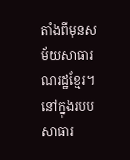តាំងពីមុនសម័យសាធារណរដ្ឋខ្មែរ។ នៅក្នុងរបបសាធារ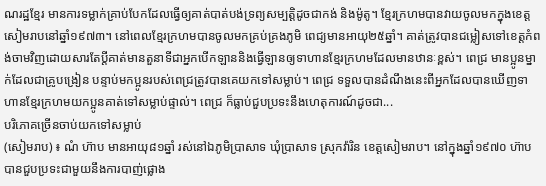ណរដ្ឋខ្មែរ មានការទម្លាក់គ្រាប់បែកដែលធ្វើឲ្យគាត់បាត់បង់ទ្រព្យសម្បត្តិដូចជាកង់ និងម៉ូតូ។ ខ្មែរក្រហមបានវាយចូលមកក្នុងខេត្តសៀមរាបនៅឆ្នាំ១៩៧៣។ នៅពេលខ្មែរក្រហមបានចូលមកគ្រប់គ្រងភូមិ ពេជ្យមានអាយុ២៥ឆ្នាំ។ គាត់ត្រូវបានជម្លៀសទៅខេត្តកំពង់ចាមវិញដោយសារតែប្តីគាត់មានតួនាទីជាអ្នកបើកឡាននិងធ្វើឡានឲ្យទាហានខ្មែរក្រហមដែលមានឋានៈខ្ពស់។ ពេជ្រ មានប្អូនម្នាក់ដែលជាគ្រូបង្រៀន បន្ទាប់មកប្អូនរបស់ពេជ្រត្រូវបានគេយកទៅសម្លាប់។ ពេជ្រ ទទួលបានដំណឹងនេះពីអ្នកដែលបានឃើញទាហានខ្មែរក្រហមយកប្អូនគាត់ទៅសម្លាប់ផ្ទាល់។ ពេជ្រ ក៏ធ្លាប់ជួបប្រទះនឹងហេតុការណ៍ដូចជា...
បរិភោគច្រើនចាប់យកទៅសម្លាប់
(សៀមរាប) ៖ ណំ ហ៊ាប មានអាយុ៨១ឆ្នាំ រស់នៅឯភូមិប្រាសាទ ឃុំប្រាសាទ ស្រុកវ៉ារិន ខេត្តសៀមរាប។ នៅក្នុងឆ្នាំ១៩៧០ ហ៊ាប បានជួបប្រទះជាមួយនឹងការបាញ់ផ្លោង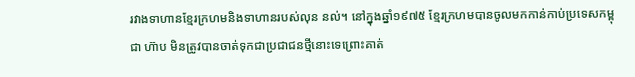រវាងទាហានខ្មែរក្រហមនិងទាហានរបស់លុន នល់។ នៅក្នុងឆ្នាំ១៩៧៥ ខ្មែរក្រហមបានចូលមកកាន់កាប់ប្រទេសកម្ពុជា ហ៊ាប មិនត្រូវបានចាត់ទុកជាប្រជាជនថ្មីនោះទេព្រោះគាត់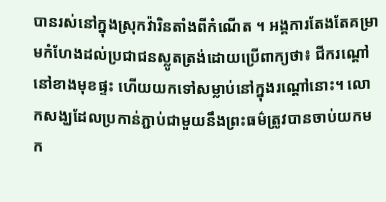បានរស់នៅក្នុងស្រុកវ៉ារិនតាំងពីកំណើត ។ អង្គការតែងតែគម្រាមកំហែងដល់ប្រជាជនស្លូតត្រង់ដោយប្រើពាក្យថា៖ ជីករណ្ដៅនៅខាងមុខផ្ទះ ហើយយកទៅសម្លាប់នៅក្នុងរណ្ដៅនោះ។ លោកសង្ឃដែលប្រកាន់ភ្ជាប់ជាមួយនឹងព្រះធម៌ត្រូវបានចាប់យកមក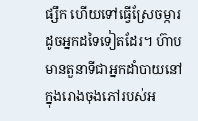ផ្សឹក ហើយទៅធ្វើស្រែចម្ការដូចអ្នកដទៃទៀតដែរ។ ហ៊ាប មានតួនាទីជាអ្នកដាំបាយនៅក្នុងរោងចុងភៅរបស់អ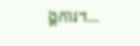ង្គការ។...